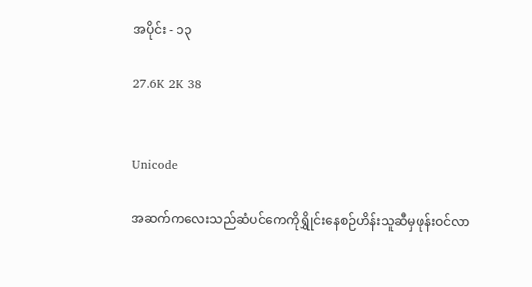အပိုင်း - ၁၃

27.6K 2K 38


Unicode

အဆက်ကလေးသည်ဆံပင်ကေကိုရွှိုင်းနေစဉ်ဟိန်းသူဆီမှဖုန်းဝင်လာ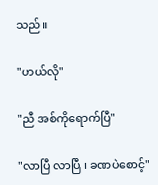သည်။

"ဟယ်လို"

"ညီ အစ်ကိုရောက်ပြီ"

"လာပြီ လာပြီ ၊ ခဏပဲစောင့်"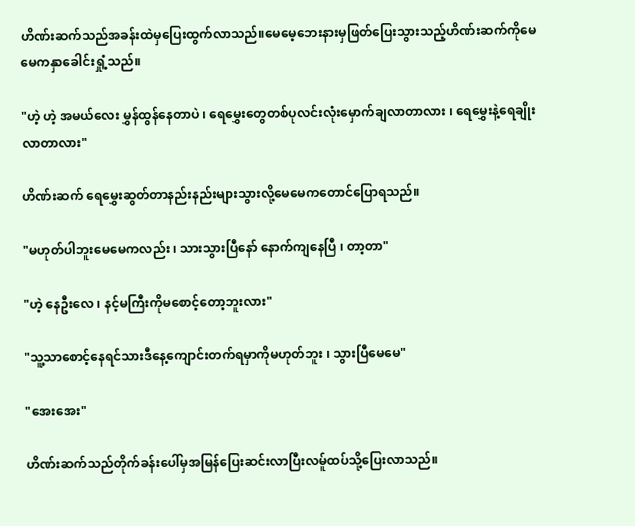ဟိဏ်းဆက်သည်အခန်းထဲမှပြေးထွက်လာသည်။မေမေ့ဘေးနားမှဖြတ်ပြေးသွားသည့်ဟိဏ်းဆက်ကိုမေမေကနှာခေါင်းရှုံ့သည်။

"ဟဲ့ ဟဲ့ အမယ်လေး မွှန်ထွန်နေတာပဲ ၊ ရေမွှေးတွေတစ်ပုလင်းလုံးမှောက်ချလာတာလား ၊ ရေမွှေးနဲ့ရေချိုးလာတာလား"

ဟိဏ်းဆက် ရေမွှေးဆွတ်တာနည်းနည်းများသွားလို့မေမေကတောင်ပြောရသည်။

"မဟုတ်ပါဘူးမေမေကလည်း ၊ သားသွားပြီနော် နောက်ကျနေပြီ ၊ တာ့တာ"

"ဟဲ့ နေဦးလေ ၊ နင့်မကြီးကိုမစောင့်တော့ဘူးလား"

"သူ့သာစောင့်နေရင်သားဒီနေ့ကျောင်းတက်ရမှာကိုမဟုတ်ဘူး ၊ သွားပြီမေမေ"

"အေးအေး"

ဟိဏ်းဆက်သည်တိုက်ခန်းပေါ်မှအမြန်ပြေးဆင်းလာပြီးလမ်ူထပ်သို့ပြေးလာသည်။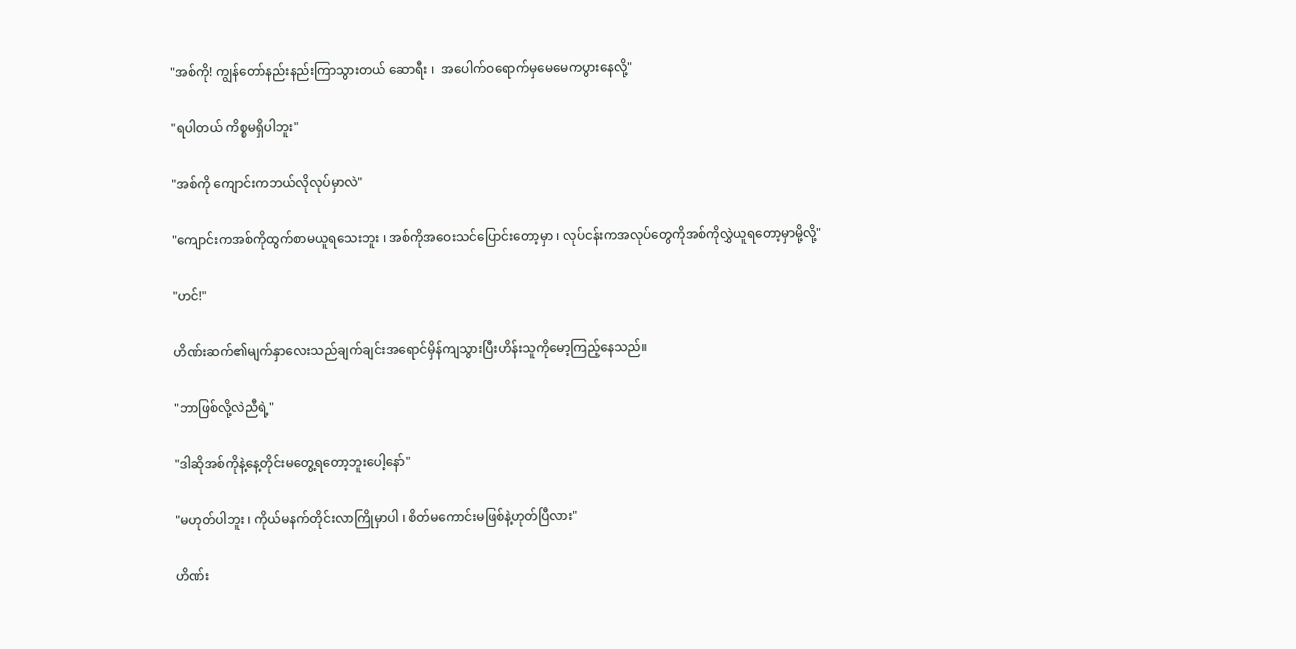"အစ်ကို! ကျွန်တော်နည်းနည်းကြာသွားတယ် ဆောရီး ၊  အပေါက်ဝရောက်မှမေမေကပွားနေလို့"

"ရပါတယ် ကိစ္စမရှိပါဘူး"

"အစ်ကို ကျောင်းကဘယ်လိုလုပ်မှာလဲ"

"ကျောင်းကအစ်ကိုထွက်စာမယူရသေးဘူး ၊ အစ်ကိုအဝေးသင်ပြောင်းတော့မှာ ၊ လုပ်ငန်းကအလုပ်တွေကိုအစ်ကိုလွှဲယူရတော့မှာမို့လို့"

"ဟင်!"

ဟိဏ်းဆက်၏မျက်နှာလေးသည်ချက်ချင်းအရောင်မှိန်ကျသွားပြီးဟိန်းသူကိုမော့ကြည့်နေသည်။

"ဘာဖြစ်လို့လဲညီရဲ့"

"ဒါဆိုအစ်ကိုနဲ့နေ့တိုင်းမတွေ့ရတော့ဘူးပေါ့နော်"

"မဟုတ်ပါဘူး ၊ ကိုယ်မနက်တိုင်းလာကြိုမှာပါ ၊ စိတ်မကောင်းမဖြစ်နဲ့ဟုတ်ပြီလား"

ဟိဏ်း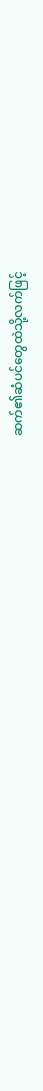ဆက်၏ဆံပင်တွေထဲသို့လက်ဖြင့်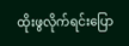ထိုးဖွလိုက်ရင်းပြော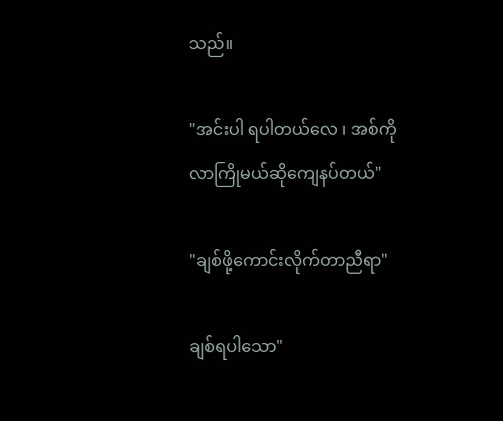သည်။

"အင်းပါ ရပါတယ်လေ ၊ အစ်ကိုလာကြိုမယ်ဆိုကျေနပ်တယ်"

"ချစ်ဖို့ကောင်းလိုက်တာညီရာ"

ချစ်ရပါသော"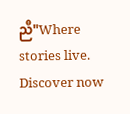ညီ"Where stories live. Discover now